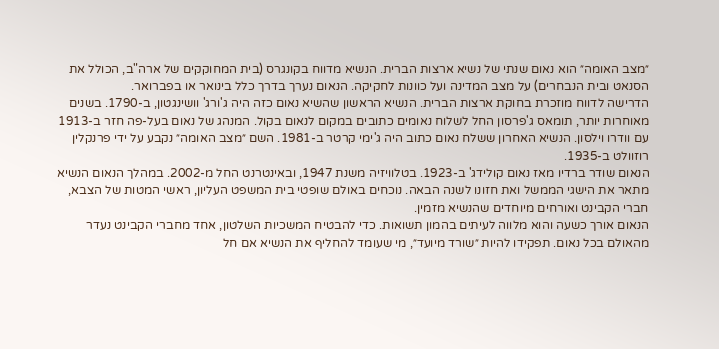״מצב האומה״ הוא נאום שנתי של נשיא ארצות הברית. הנשיא מדווח בקונגרס (בית המחוקקים של ארה"ב, הכולל את הסנאט ובית הנבחרים) על מצב המדינה ועל כוונות לחקיקה. הנאום נערך בדרך כלל בינואר או בפברואר.
הדרישה לדווח מוזכרת בחוקת ארצות הברית. הנשיא הראשון שהשיא נאום כזה היה ג'ורג' וושינגטון, ב-1790. בשנים מאוחרות יותר, תומאס ג'פרסון החל לשלוח נאומים כתובים במקום לנאום בקול. המנהג של נאום בעל-פה חזר ב-1913 עם וודרו וילסון. הנשיא האחרון ששלח נאום כתוב היה ג'ימי קרטר ב-1981. השם ״מצב האומה״ נקבע על ידי פרנקלין רוזוולט ב-1935.
הנאום שודר ברדיו מאז נאום קולידג' ב-1923. בטלוויזיה משנת 1947, ובאינטרנט החל מ-2002. במהלך הנאום הנשיא מתאר את הישגי הממשל ואת חזונו לשנה הבאה. נוכחים באולם שופטי בית המשפט העליון, ראשי המטות של הצבא, חברי הקבינט ואורחים מיוחדים שהנשיא מזמין.
הנאום אורך כשעה והוא מלווה לעיתים בהמון תשואות. כדי להבטיח המשכיות השלטון, אחד מחברי הקבינט נעדר מהאולם בכל נאום. תפקידו להיות ״שורד מיועד״, מי שעומד להחליף את הנשיא אם חל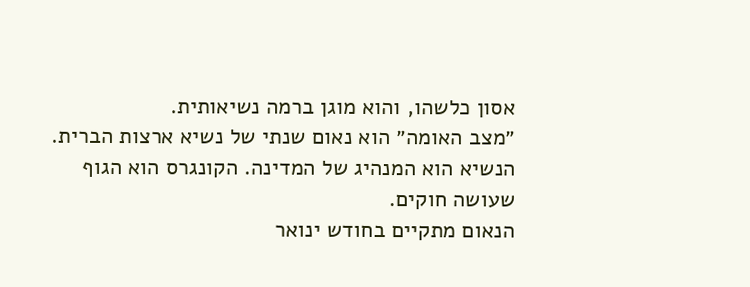אסון כלשהו, והוא מוגן ברמה נשיאותית.
״מצב האומה״ הוא נאום שנתי של נשיא ארצות הברית. הנשיא הוא המנהיג של המדינה. הקונגרס הוא הגוף שעושה חוקים.
הנאום מתקיים בחודש ינואר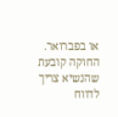או בפברואר. החוקה קובעת שהנשיא צריך לדווח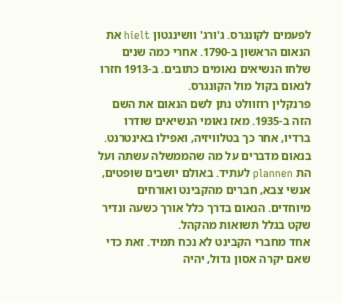לפעמים לקונגרס. ג'ורג' וושינגטון hielt את הנאום הראשון ב-1790. אחרי כמה שנים שלחו הנשיאים נאומים כתובים. ב-1913 חזרו לנאום בקול מול הקונגרס.
פרנקלין רוזוולט נתן לשם הנאום את השם הזה ב-1935. מאז נאומי הנשיאים שודרו ברדיו, אחר כך בטלוויזיה, ואפילו באינטרנט.
בנאום מדברים על מה שהממשלה עשתה ועל הת plannen לעתיד. באולם יושבים שופטים, אנשי צבא, חברים מהקבינט ואורחים מיוחדים. הנאום בדרך כלל אורך כשעה ונדיר שקט בגלל תשואות מהקהל.
אחד מחברי הקבינט לא נכח תמיד. זאת כדי שאם יקרה אסון גדול, יהיה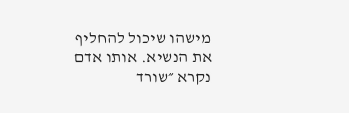מישהו שיכול להחליף את הנשיא. אותו אדם נקרא ״שורד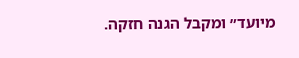מיועד״ ומקבל הגנה חזקה.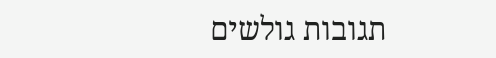תגובות גולשים